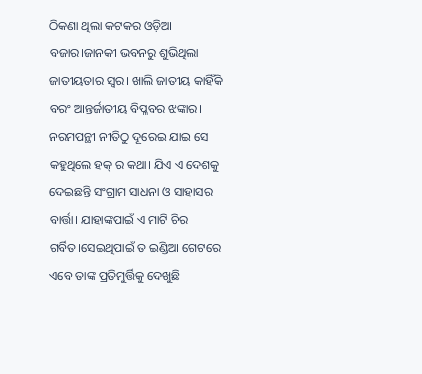ଠିକଣା ଥିଲା କଟକର ଓଡ଼ିଆ ବଜାର।ଜାନକୀ ଭବନରୁ ଶୁଭିଥିଲା ଜାତୀୟତାର ସ୍ୱର। ଖାଲି ଜାତୀୟ କାହିଁକି ବରଂ ଆନ୍ତର୍ଜାତୀୟ ବିପ୍ଳବର ଝଙ୍କାର। ନରମପନ୍ଥୀ ନୀତିଠୁ ଦୂରେଇ ଯାଇ ସେ କହୁଥିଲେ ହକ୍ ର କଥା। ଯିଏ ଏ ଦେଶକୁ ଦେଇଛନ୍ତି ସଂଗ୍ରାମ ସାଧନା ଓ ସାହାସର ବାର୍ତ୍ତା। ଯାହାଙ୍କପାଇଁ ଏ ମାଟି ଚିର ଗର୍ବିତ।ସେଇଥିପାଇଁ ତ ଇଣ୍ଡିଆ ଗେଟରେ ଏବେ ତାଙ୍କ ପ୍ରତିମୁର୍ତ୍ତିକୁ ଦେଖୁଛି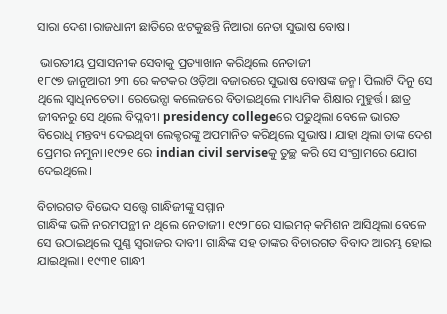ସାରା ଦେଶ।ରାଜଧାନୀ ଛାତିରେ ଝଟକୁଛନ୍ତି ନିଆରା ନେତା ସୁଭାଷ ବୋଷ।

 ଭାରତୀୟ ପ୍ରସାସନୀକ ସେବାକୁ ପ୍ରତ୍ୟାଖାନ କରିଥିଲେ ନେତାଜୀ
୧୮୯୭ ଜାନୁଆରୀ ୨୩ ରେ କଟକର ଓଡ଼ିଆ ବଜାରରେ ସୁଭାଷ ବୋଷଙ୍କ ଜନ୍ମ। ପିଲାଟି ଦିନୁ ସେ ଥିଲେ ସ୍ୱାଧିନଚେତା। ରେଭେନ୍ସା କଲେଜରେ ବିତାଇଥିଲେ ମାଧ୍ୟମିକ ଶିକ୍ଷାର ମୁହୁର୍ତ୍ତ। ଛାତ୍ର ଜୀବନରୁ ସେ ଥିଲେ ବିପ୍ଳବୀ। presidency collegeରେ ପଢୁଥିଲା ବେଳେ ଭାରତ ବିରୋଧି ମନ୍ତବ୍ୟ ଦେଇଥିବା ଲେକ୍ଚରଙ୍କୁ ଅପମାନିତ କରିଥିଲେ ସୁଭାଷ। ଯାହା ଥିଲା ତାଙ୍କ ଦେଶ ପ୍ରେମର ନମୁନା।୧୯୨୧ ରେ indian civil serviseକୁ ତୁଚ୍ଛ କରି ସେ ସଂଗ୍ରାମରେ ଯୋଗ ଦେଇଥିଲେ।

ବିଚାରଗତ ବିଭେଦ ସତ୍ତ୍ୱେ ଗାନ୍ଧିଜୀଙ୍କୁ ସମ୍ମାନ
ଗାନ୍ଧିଙ୍କ ଭଳି ନରମପନ୍ଥୀ ନ ଥିଲେ ନେତାଜୀ। ୧୯୨୮ରେ ସାଇମନ୍ କମିଶନ ଆସିଥିଲା ବେଳେ ସେ ଉଠାଇଥିଲେ ପୁଣ୍ଣ ସ୍ୱରାଜର ଦାବୀ। ଗାନ୍ଧିଙ୍କ ସହ ତାଙ୍କର ବିଚାରଗତ ବିବାଦ ଆରମ୍ଭ ହୋଇ ଯାଇଥିଲା। ୧୯୩୧ ଗାନ୍ଧୀ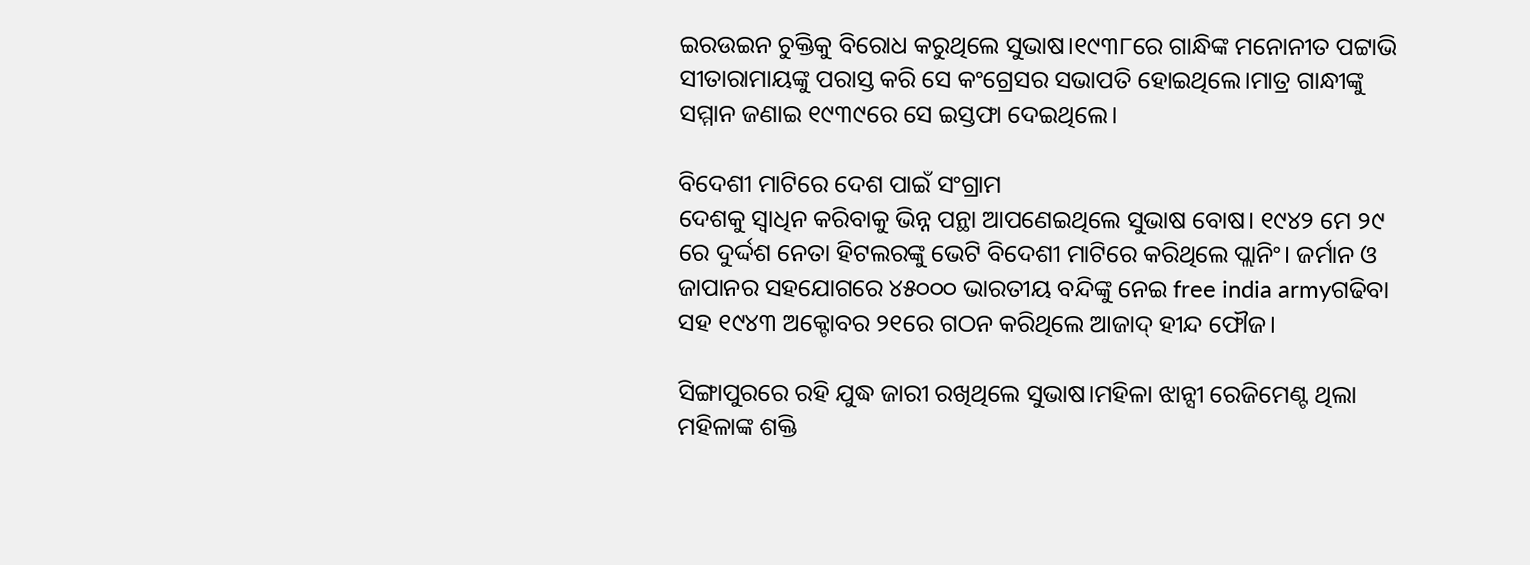ଇରଉଇନ ଚୁକ୍ତିକୁ ବିରୋଧ କରୁଥିଲେ ସୁଭାଷ।୧୯୩୮ରେ ଗାନ୍ଧିଙ୍କ ମନୋନୀତ ପଟ୍ଟାଭି ସୀତାରାମାୟଙ୍କୁ ପରାସ୍ତ କରି ସେ କଂଗ୍ରେସର ସଭାପତି ହୋଇଥିଲେ।ମାତ୍ର ଗାନ୍ଧୀଙ୍କୁ ସମ୍ମାନ ଜଣାଇ ୧୯୩୯ରେ ସେ ଇସ୍ତଫା ଦେଇଥିଲେ।

ବିଦେଶୀ ମାଟିରେ ଦେଶ ପାଇଁ ସଂଗ୍ରାମ
ଦେଶକୁ ସ୍ୱାଧିନ କରିବାକୁ ଭିନ୍ନ ପନ୍ଥା ଆପଣେଇଥିଲେ ସୁଭାଷ ବୋଷ। ୧୯୪୨ ମେ ୨୯ ରେ ଦୁର୍ଦ୍ଦଶ ନେତା ହିଟଲରଙ୍କୁ ଭେଟି ବିଦେଶୀ ମାଟିରେ କରିଥିଲେ ପ୍ଲାନିଂ। ଜର୍ମାନ ଓ ଜାପାନର ସହଯୋଗରେ ୪୫୦୦୦ ଭାରତୀୟ ବନ୍ଦିଙ୍କୁ ନେଇ free india armyଗଢିବା ସହ ୧୯୪୩ ଅକ୍ଟୋବର ୨୧ରେ ଗଠନ କରିଥିଲେ ଆଜାଦ୍ ହୀନ୍ଦ ଫୌଜ।

ସିଙ୍ଗାପୁରରେ ରହି ଯୁଦ୍ଧ ଜାରୀ ରଖିଥିଲେ ସୁଭାଷ।ମହିଳା ଝାନ୍ସୀ ରେଜିମେଣ୍ଟ ଥିଲା ମହିଳାଙ୍କ ଶକ୍ତି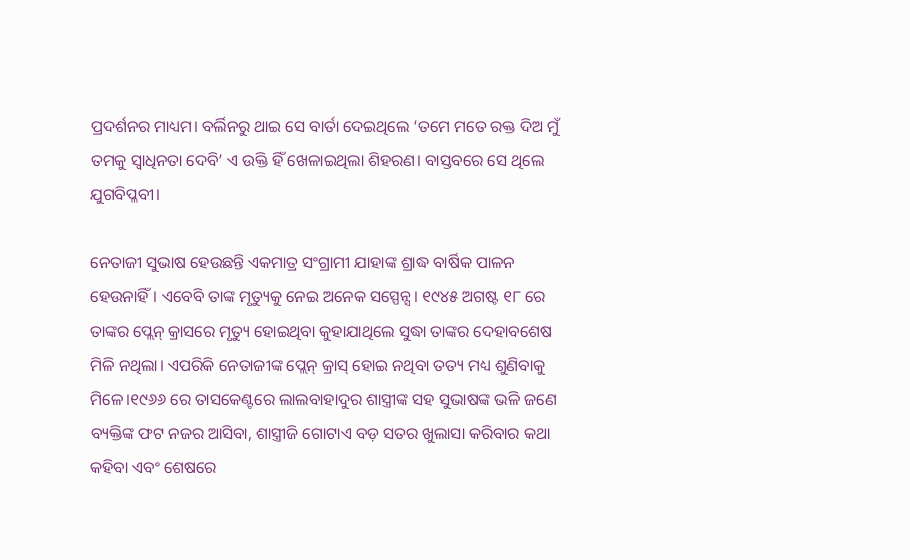ପ୍ରଦର୍ଶନର ମାଧ୍ୟମ। ବର୍ଲିନରୁ ଥାଇ ସେ ବାର୍ତା ଦେଇଥିଲେ ‘ତମେ ମତେ ରକ୍ତ ଦିଅ ମୁଁ ତମକୁ ସ୍ୱାଧିନତା ଦେବି’ ଏ ଉକ୍ତି ହିଁ ଖେଳାଇଥିଲା ଶିହରଣ। ବାସ୍ତବରେ ସେ ଥିଲେ ଯୁଗବିପ୍ଳବୀ।

ନେତାଜୀ ସୁଭାଷ ହେଉଛନ୍ତି ଏକମାତ୍ର ସଂଗ୍ରାମୀ ଯାହାଙ୍କ ଶ୍ରାଦ୍ଧ ବାର୍ଷିକ ପାଳନ ହେଉନାହିଁ। ଏବେବି ତାଙ୍କ ମୃତ୍ୟୁକୁ ନେଇ ଅନେକ ସସ୍ପେନ୍ସ। ୧୯୪୫ ଅଗଷ୍ଟ ୧୮ ରେ ତାଙ୍କର ପ୍ଲେନ୍ କ୍ରାସରେ ମୃତ୍ୟୁ ହୋଇଥିବା କୁହାଯାଥିଲେ ସୁଦ୍ଧା ତାଙ୍କର ଦେହାବଶେଷ ମିଳି ନଥିଲା। ଏପରିକି ନେତାଜୀଙ୍କ ପ୍ଲେନ୍ କ୍ରାସ୍ ହୋଇ ନଥିବା ତତ୍ୟ ମଧ୍ୟ ଶୁଣିବାକୁ ମିଳେ।୧୯୬୬ ରେ ତାସକେଣ୍ଟରେ ଲାଲବାହାଦୁର ଶାସ୍ତ୍ରୀଙ୍କ ସହ ସୁଭାଷଙ୍କ ଭଳି ଜଣେ ବ୍ୟକ୍ତିଙ୍କ ଫଟ ନଜର ଆସିବା, ଶାସ୍ତ୍ରୀଜି ଗୋଟାଏ ବଡ଼ ସତର ଖୁଲାସା କରିବାର କଥା କହିବା ଏବଂ ଶେଷରେ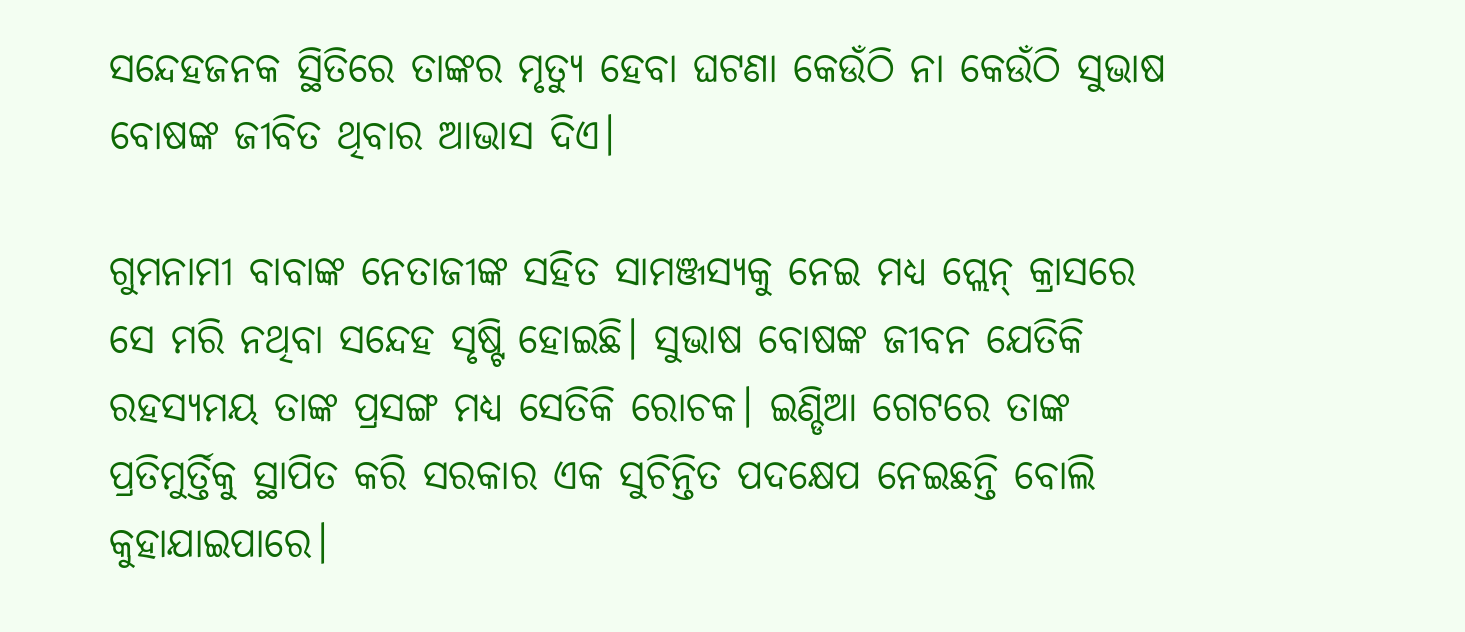ସନ୍ଦେହଜନକ ସ୍ଥିତିରେ ତାଙ୍କର ମୃତ୍ୟୁ ହେବା ଘଟଣା କେଉଁଠି ନା କେଉଁଠି ସୁଭାଷ ବୋଷଙ୍କ ଜୀବିତ ଥିବାର ଆଭାସ ଦିଏ।

ଗୁମନାମୀ ବାବାଙ୍କ ନେତାଜୀଙ୍କ ସହିତ ସାମଞ୍ଜସ୍ୟକୁ ନେଇ ମଧ୍ୟ ପ୍ଲେନ୍ କ୍ରାସରେ ସେ ମରି ନଥିବା ସନ୍ଦେହ ସୃଷ୍ଟି ହୋଇଛି। ସୁଭାଷ ବୋଷଙ୍କ ଜୀବନ ଯେତିକି ରହସ୍ୟମୟ ତାଙ୍କ ପ୍ରସଙ୍ଗ ମଧ୍ୟ ସେତିକି ରୋଚକ। ଇଣ୍ଡିଆ ଗେଟରେ ତାଙ୍କ ପ୍ରତିମୁର୍ତ୍ତିକୁ ସ୍ଥାପିତ କରି ସରକାର ଏକ ସୁଚିନ୍ତିତ ପଦକ୍ଷେପ ନେଇଛନ୍ତି ବୋଲି କୁହାଯାଇପାରେ।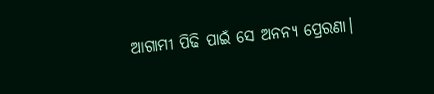ଆଗାମୀ ପିଢି ପାଇଁ ସେ ଅନନ୍ୟ ପ୍ରେରଣା।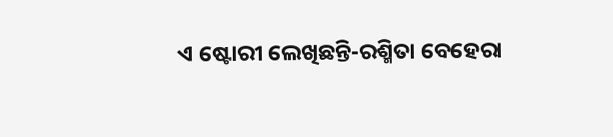ଏ ଷ୍ଟୋରୀ ଲେଖିଛନ୍ତି-ରଶ୍ମିତା ବେହେରା